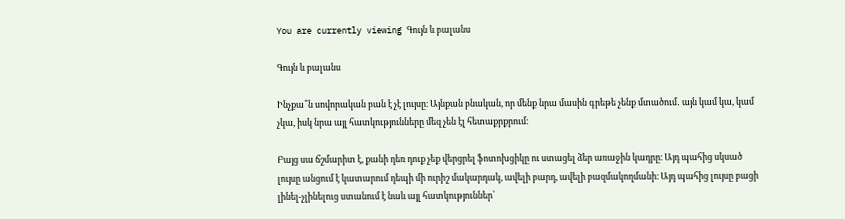You are currently viewing Գույն և բալանս

Գույն և բալանս

Ինչքա՞ն սովորական բան է չէ լույսը։ Այնքան բնական, որ մենք նրա մասին գրեթե չենք մտածում․ այն կամ կա, կամ չկա, իսկ նրա այլ հատկությունները մեզ չեն էլ հետաքրքրում։

Բայց սա ճշմարիտ է, քանի դեռ դուք չեք վերցրել ֆոտոխցիկը ու ստացել ձեր առաջին կադրը։ Այդ պահից սկսած լույսը անցում է կատարում դեպի մի ուրիշ մակարդակ, ավելի բարդ, ավելի բազմակողմանի։ Այդ պահից լույսը բացի լինել-չլինելուց ստանում է նաև այլ հատկություններ՝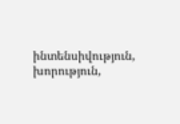ինտենսիվություն, խորություն,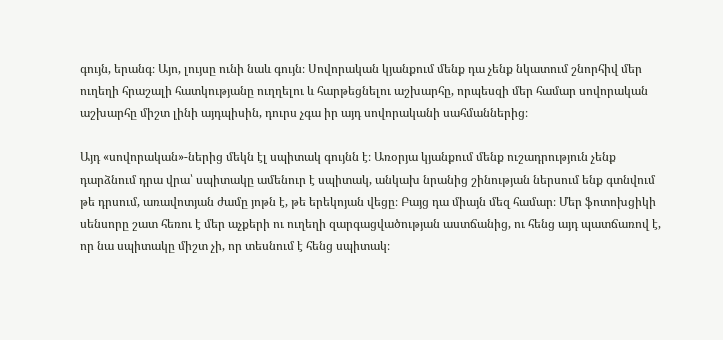գույն, երանգ։ Այո, լույսը ունի նաև գույն։ Սովորական կյանքում մենք դա չենք նկատում շնորհիվ մեր ուղեղի հրաշալի հատկությանը ուղղելու և հարթեցնելու աշխարհը, որպեսզի մեր համար սովորական աշխարհը միշտ լինի այդպիսին, դուրս չգա իր այդ սովորականի սահմաններից։

Այդ «սովորական»-ներից մեկն էլ սպիտակ գույնն է։ Առօրյա կյանքում մենք ուշադրություն չենք դարձնում դրա վրա՝ սպիտակը ամենուր է սպիտակ, անկախ նրանից շինության ներսում ենք գտնվում թե դրսում, առավոտյան ժամը յոթն է, թե երեկոյան վեցը։ Բայց դա միայն մեզ համար։ Մեր ֆոտոխցիկի սենսորը շատ հեռու է մեր աչքերի ու ուղեղի զարգացվածության աստճանից, ու հենց այդ պատճառով է, որ նա սպիտակը միշտ չի, որ տեսնում է հենց սպիտակ։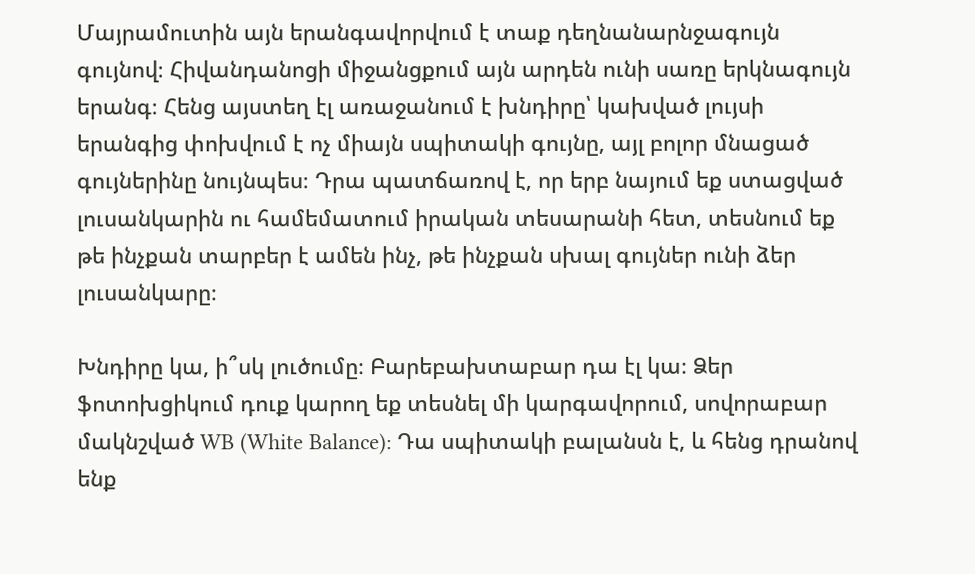Մայրամուտին այն երանգավորվում է տաք դեղնանարնջագույն գույնով։ Հիվանդանոցի միջանցքում այն արդեն ունի սառը երկնագույն երանգ։ Հենց այստեղ էլ առաջանում է խնդիրը՝ կախված լույսի երանգից փոխվում է ոչ միայն սպիտակի գույնը, այլ բոլոր մնացած գույներինը նույնպես։ Դրա պատճառով է, որ երբ նայում եք ստացված լուսանկարին ու համեմատում իրական տեսարանի հետ, տեսնում եք թե ինչքան տարբեր է ամեն ինչ, թե ինչքան սխալ գույներ ունի ձեր լուսանկարը։

Խնդիրը կա, ի՞սկ լուծումը։ Բարեբախտաբար դա էլ կա։ Ձեր ֆոտոխցիկում դուք կարող եք տեսնել մի կարգավորում, սովորաբար մակնշված WB (White Balance): Դա սպիտակի բալանսն է, և հենց դրանով ենք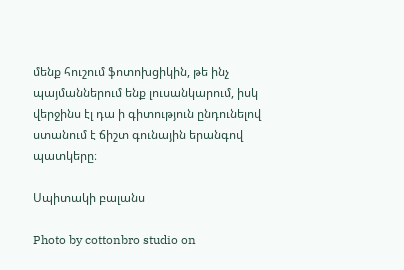մենք հուշում ֆոտոխցիկին, թե ինչ պայմաններում ենք լուսանկարում, իսկ վերջինս էլ դա ի գիտություն ընդունելով ստանում է ճիշտ գունային երանգով պատկերը։

Սպիտակի բալանս

Photo by cottonbro studio on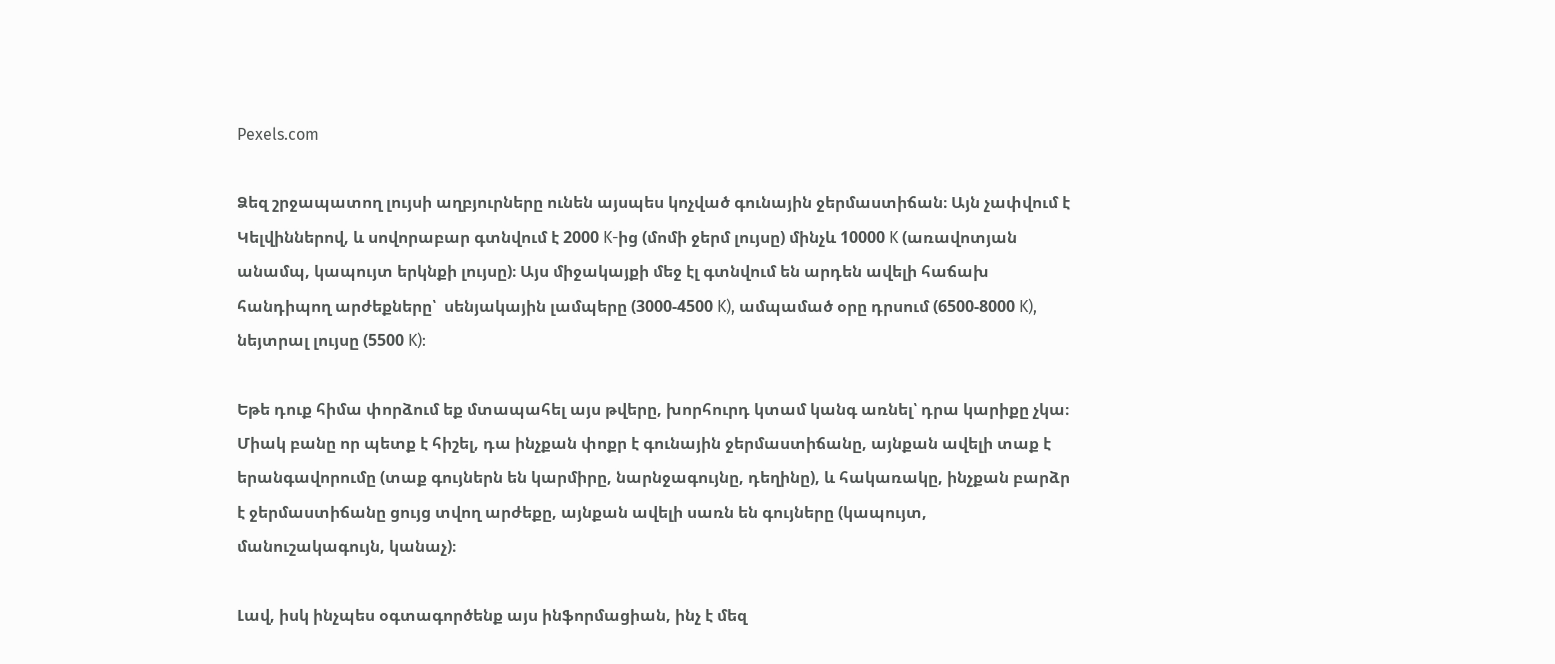Pexels.com

Ձեզ շրջապատող լույսի աղբյուրները ունեն այսպես կոչված գունային ջերմաստիճան։ Այն չափվում է Կելվիններով, և սովորաբար գտնվում է 2000 K-ից (մոմի ջերմ լույսը) մինչև 10000 K (առավոտյան անամպ, կապույտ երկնքի լույսը)։ Այս միջակայքի մեջ էլ գտնվում են արդեն ավելի հաճախ հանդիպող արժեքները՝  սենյակային լամպերը (3000-4500 K), ամպամած օրը դրսում (6500-8000 K), նեյտրալ լույսը (5500 K):

Եթե դուք հիմա փորձում եք մտապահել այս թվերը, խորհուրդ կտամ կանգ առնել՝ դրա կարիքը չկա։ Միակ բանը որ պետք է հիշել, դա ինչքան փոքր է գունային ջերմաստիճանը, այնքան ավելի տաք է երանգավորումը (տաք գույներն են կարմիրը, նարնջագույնը, դեղինը), և հակառակը, ինչքան բարձր է ջերմաստիճանը ցույց տվող արժեքը, այնքան ավելի սառն են գույները (կապույտ, մանուշակագույն, կանաչ)։

Լավ, իսկ ինչպես օգտագործենք այս ինֆորմացիան, ինչ է մեզ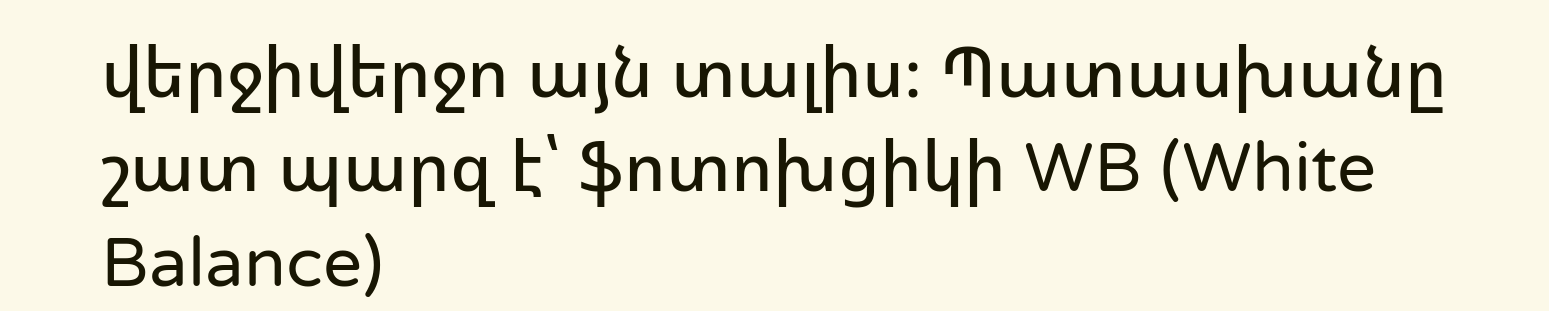վերջիվերջո այն տալիս։ Պատասխանը շատ պարզ է՝ ֆոտոխցիկի WB (White Balance)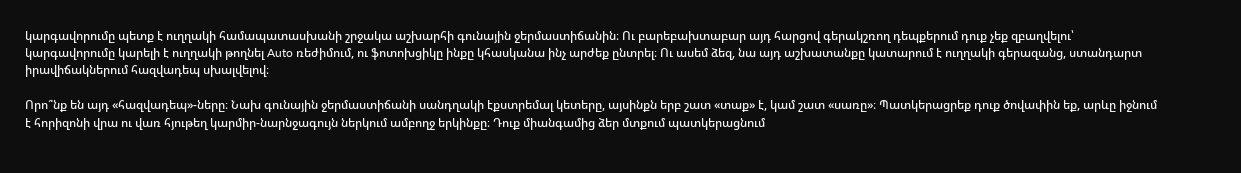կարգավորումը պետք է ուղղակի համապատասխանի շրջակա աշխարհի գունային ջերմաստիճանին։ Ու բարեբախտաբար այդ հարցով գերակշռող դեպքերում դուք չեք զբաղվելու՝ կարգավորումը կարելի է ուղղակի թողնել Auto ռեժիմում, ու ֆոտոխցիկը ինքը կհասկանա ինչ արժեք ընտրել։ Ու ասեմ ձեզ, նա այդ աշխատանքը կատարում է ուղղակի գերազանց, ստանդարտ իրավիճակներում հազվադեպ սխալվելով։

Որո՞նք են այդ «հազվադեպ»-ները։ Նախ գունային ջերմաստիճանի սանդղակի էքստրեմալ կետերը, այսինքն երբ շատ «տաք» է, կամ շատ «սառը»։ Պատկերացրեք դուք ծովափին եք, արևը իջնում է հորիզոնի վրա ու վառ հյութեղ կարմիր-նարնջագույն ներկում ամբողջ երկինքը։ Դուք միանգամից ձեր մտքում պատկերացնում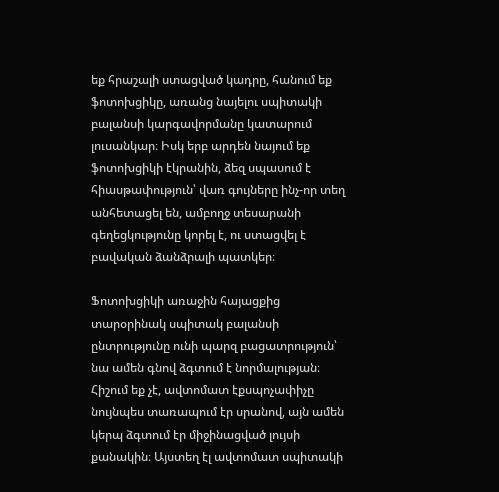եք հրաշալի ստացված կադրը, հանում եք ֆոտոխցիկը, առանց նայելու սպիտակի բալանսի կարգավորմանը կատարում լուսանկար։ Իսկ երբ արդեն նայում եք ֆոտոխցիկի էկրանին, ձեզ սպասում է հիասթափություն՝ վառ գույները ինչ-որ տեղ անհետացել են, ամբողջ տեսարանի գեղեցկությունը կորել է, ու ստացվել է բավական ձանձրալի պատկեր։

Ֆոտոխցիկի առաջին հայացքից տարօրինակ սպիտակ բալանսի ընտրությունը ունի պարզ բացատրություն՝ նա ամեն գնով ձգտում է նորմալության։ Հիշում եք չէ, ավտոմատ էքսպոչափիչը նույնպես տառապում էր սրանով, այն ամեն կերպ ձգտում էր միջինացված լույսի քանակին։ Այստեղ էլ ավտոմատ սպիտակի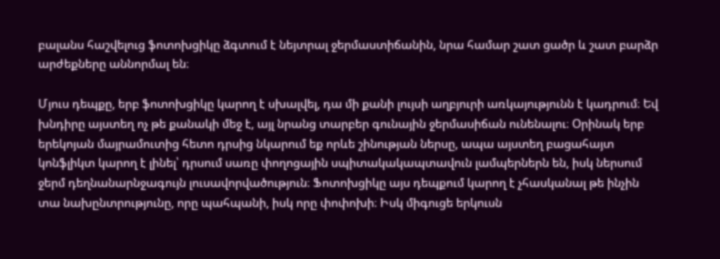բալանս հաշվելուց ֆոտոխցիկը ձգտում է նեյտրալ ջերմաստիճանին, նրա համար շատ ցածր և շատ բարձր արժեքները աննորմալ են։

Մյուս դեպքը, երբ ֆոտոխցիկը կարող է սխալվել, դա մի քանի լույսի աղբյուրի առկայությունն է կադրում։ Եվ խնդիրը այստեղ ոչ թե քանակի մեջ է, այլ նրանց տարբեր գունային ջերմասիճան ունենալու։ Օրինակ երբ երեկոյան մայրամուտից հետո դրսից նկարում եք որևե շինության ներսը, ապա այստեղ բացահայտ կոնֆլիկտ կարող է լինել՝ դրսում սառը փողոցային սպիտակակապտավուն լամպերներն են, իսկ ներսում ջերմ դեղնանարնջագույն լուսավորվածություն։ Ֆոտոխցիկը այս դեպքում կարող է չհասկանալ թե ինչին տա նախընտրությունը, որը պահպանի, իսկ որը փոփոխի։ Իսկ միգուցե երկուսն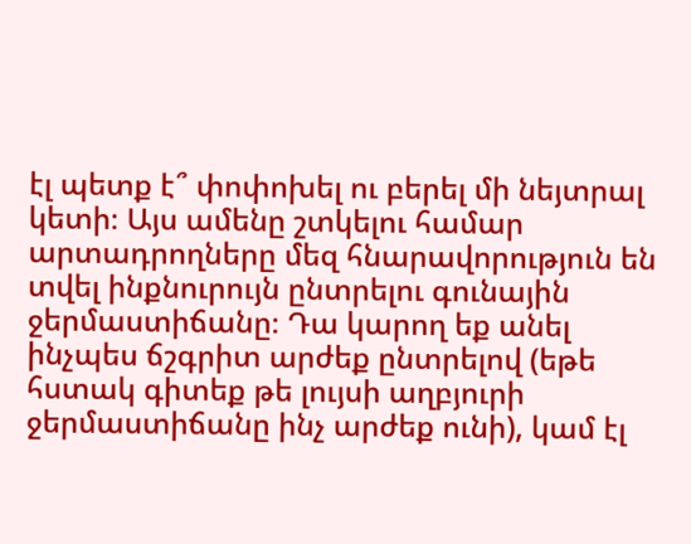էլ պետք է՞ փոփոխել ու բերել մի նեյտրալ կետի։ Այս ամենը շտկելու համար արտադրողները մեզ հնարավորություն են տվել ինքնուրույն ընտրելու գունային ջերմաստիճանը։ Դա կարող եք անել ինչպես ճշգրիտ արժեք ընտրելով (եթե հստակ գիտեք թե լույսի աղբյուրի ջերմաստիճանը ինչ արժեք ունի), կամ էլ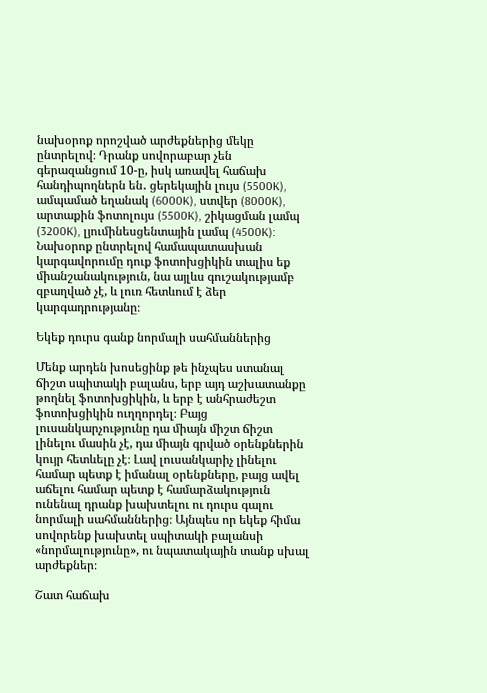նախօրոք որոշված արժեքներից մեկը ընտրելով։ Դրանք սովորաբար չեն գերազանցում 10-ը, իսկ առավել հաճախ հանդիպողներն են․ ցերեկային լույս (5500K), ամպամած եղանակ (6000K), ստվեր (8000K), արտաքին ֆոտոլույս (5500K), շիկացման լամպ (3200K), լյումինեսցենտային լամպ (4500K): Նախօրոք ընտրելով համապատասխան կարգավորումը դուք ֆոտոխցիկին տալիս եք միանշանակություն, նա այլևս գուշակությամբ զբաղված չէ, և լուռ հետևում է ձեր կարգադրությանը։

Եկեք դուրս գանք նորմալի սահմաններից

Մենք արդեն խոսեցինք թե ինչպես ստանալ ճիշտ սպիտակի բալանս, երբ այդ աշխատանքը թողնել ֆոտոխցիկին, և երբ է անհրաժեշտ ֆոտոխցիկին ուղղորդել։ Բայց լուսանկարչությունը դա միայն միշտ ճիշտ լինելու մասին չէ, դա միայն գրված օրենքներին կույր հետևելը չէ։ Լավ լուսանկարիչ լինելու համար պետք է իմանալ օրենքները, բայց ավել աճելու համար պետք է համարձակություն ունենալ դրանք խախտելու ու դուրս գալու նորմալի սահմաններից։ Այնպես որ եկեք հիմա սովորենք խախտել սպիտակի բալանսի «նորմալությունը», ու նպատակային տանք սխալ արժեքներ։

Շատ հաճախ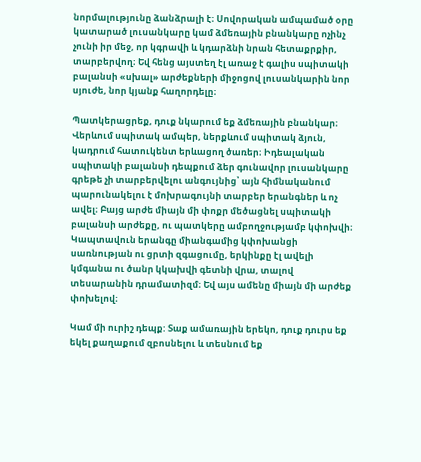նորմալությունը ձանձրալի է։ Սովորական ամպամած օրը կատարած լուսանկարը կամ ձմեռային բնանկարը ոչինչ չունի իր մեջ, որ կգրավի և կդարձնի նրան հետաքրքիր, տարբերվող։ Եվ հենց այստեղ էլ առաջ է գալիս սպիտակի բալանսի «սխալ» արժեքների միջոցով լուսանկարին նոր սյուժե, նոր կյանք հաղորդելը։

Պատկերացրեք, դուք նկարում եք ձմեռային բնանկար։ Վերևում սպիտակ ամպեր, ներքևում սպիտակ ձյուն, կադրում հատուկենտ երևացող ծառեր։ Իդեալական սպիտակի բալանսի դեպքում ձեր գունավոր լուսանկարը գրեթե չի տարբերվելու անգույնից՝ այն հիմնականում պարունակելու է մոխրագույնի տարբեր երանգներ և ոչ ավել։ Բայց արժե միայն մի փոքր մեծացնել սպիտակի բալանսի արժեքը, ու պատկերը ամբողջությամբ կփոխվի։ Կապտավուն երանգը միանգամից կփոխանցի սառնության ու ցրտի զգացումը, երկինքը էլ ավելի կմգանա ու ծանր կկախվի գետնի վրա, տալով տեսարանին դրամատիզմ։ Եվ այս ամենը միայն մի արժեք փոխելով։

Կամ մի ուրիշ դեպք: Տաք ամառային երեկո, դուք դուրս եք եկել քաղաքում զբոսնելու և տեսնում եք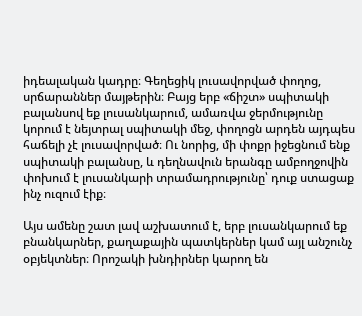իդեալական կադրը։ Գեղեցիկ լուսավորված փողոց, սրճարաններ մայթերին։ Բայց երբ «ճիշտ» սպիտակի բալանսով եք լուսանկարում, ամառվա ջերմությունը կորում է նեյտրալ սպիտակի մեջ, փողոցն արդեն այդպես հաճելի չէ լուսավորված։ Ու նորից, մի փոքր իջեցնում ենք սպիտակի բալանսը, և դեղնավուն երանգը ամբողջովին փոխում է լուսանկարի տրամադրությունը՝ դուք ստացաք ինչ ուզում էիք։

Այս ամենը շատ լավ աշխատում է, երբ լուսանկարում եք բնանկարներ, քաղաքային պատկերներ կամ այլ անշունչ օբյեկտներ։ Որոշակի խնդիրներ կարող են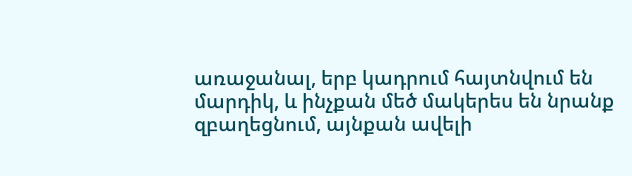առաջանալ, երբ կադրում հայտնվում են մարդիկ, և ինչքան մեծ մակերես են նրանք զբաղեցնում, այնքան ավելի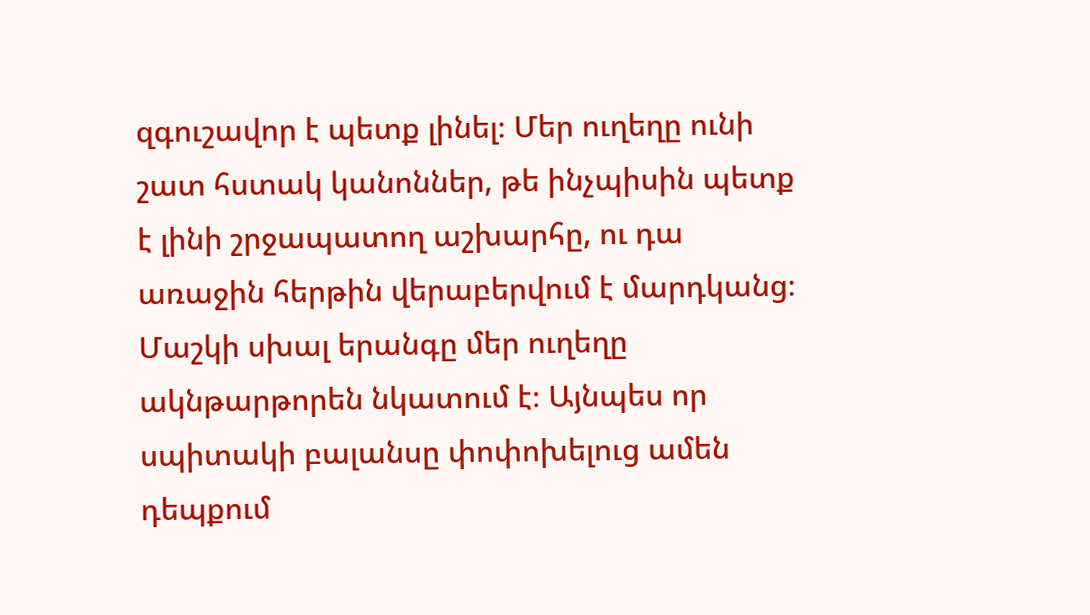զգուշավոր է պետք լինել։ Մեր ուղեղը ունի շատ հստակ կանոններ, թե ինչպիսին պետք է լինի շրջապատող աշխարհը, ու դա առաջին հերթին վերաբերվում է մարդկանց։ Մաշկի սխալ երանգը մեր ուղեղը ակնթարթորեն նկատում է։ Այնպես որ սպիտակի բալանսը փոփոխելուց ամեն դեպքում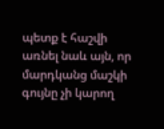պետք է հաշվի առնել նաև այն, որ մարդկանց մաշկի գույնը չի կարող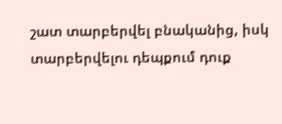շատ տարբերվել բնականից, իսկ տարբերվելու դեպքում դուք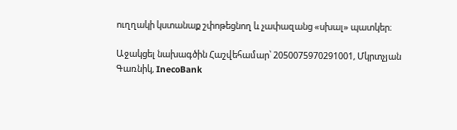ուղղակի կստանաք շփոթեցնող և չափազանց «սխալ» պատկեր։

Աջակցել նախագծին Հաշվեհամար՝ 2050075970291001, Մկրտչյան Գառնիկ, InecoBank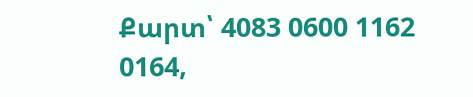Քարտ՝ 4083 0600 1162 0164,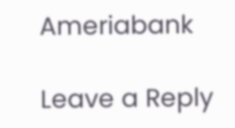Ameriabank

Leave a Reply